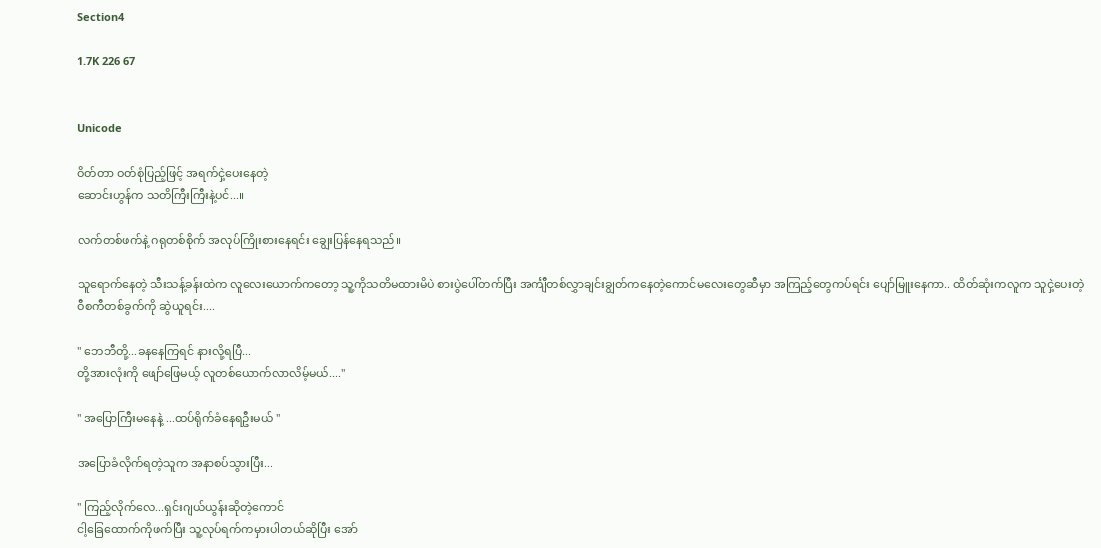Section4

1.7K 226 67


Unicode

ဝိတ်တာ ဝတ်စုံပြည့်ဖြင့် အရက်ငှဲ့ပေးနေတဲ့
ဆောင်းဟွန်က သတိကြီးကြီးနဲ့ပင်...။

လက်တစ်ဖက်နဲ့ ဂရုတစ်စိုက် အလုပ်ကြိုးစားနေရင်း ချွေးပြန်နေရသည်။

သူရောက်နေတဲ့ သီးသန့်ခန်းထဲက လူလေးယောက်ကတော့ သူ့ကိုသတိမထားမိပဲ စားပွဲပေါ်တက်ပြီး အင်္ကျီတစ်လွှာချင်းချွတ်ကနေတဲ့ကောင်မလေးတွေဆီမှာ အကြည့်တွေကပ်ရင်း ပျော်မြူးနေကာ.. ထိတ်ဆုံးကလူက သူငှဲ့ပေးတဲ့
ဝီစကီတစ်ခွက်ကို ဆွဲယူရင်း....

" ဘေဘီတို့...ခနနေကြရင် နားလို့ရပြီ...
တို့အားလုံးကို ဖျော်ဖြေမယ့် လူတစ်ယောက်လာလိမ့်မယ်...."

" အပြောကြီးမနေနဲ့ ...ထပ်ရိုက်ခံနေရဦးမယ် "

အပြောခံလိုက်ရတဲ့သူက အနာစပ်သွားပြီး...

" ကြည့်လိုက်လေ...ရှင်းဂျယ်ယွန်းဆိုတဲ့ကောင်
ငါ့ခြေထောက်ကိုဖက်ပြီး သူ့လုပ်ရက်ကမှားပါတယ်ဆိုပြီး အော်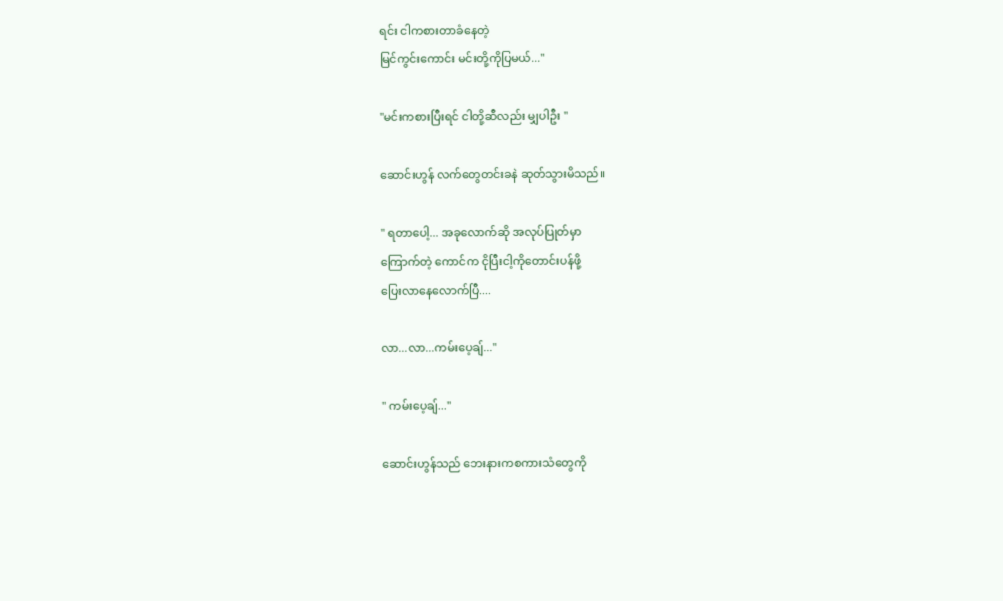ရင်း ငါကစားတာခံနေတဲ့
မြင်ကွင်းကောင်း မင်းတို့ကိုပြမယ်..."

"မင်းကစားပြီးရင် ငါတို့ဆီလည်း မျှပါဦး "

ဆောင်းဟွန် လက်တွေတင်းခနဲ ဆုတ်သွားမိသည်။

" ရတာပေါ့... အခုလောက်ဆို အလုပ်ပြုတ်မှာ
ကြောက်တဲ့ ကောင်က ငိုပြီးငါ့ကိုတောင်းပန်ဖို့
ပြေးလာနေလောက်ပြီ....

လာ...လာ...ကမ်းပေ့ချ်..."

" ကမ်းပေ့ချ်..."

ဆောင်းဟွန်သည် ဘေးနားကစကားသံတွေကို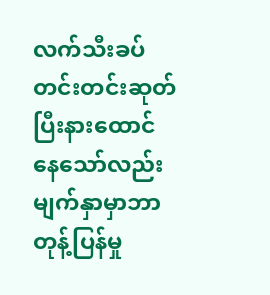လက်သီးခပ်တင်းတင်းဆုတ်ပြီးနားထောင်နေသော်လည်း မျက်နှာမှာဘာတုန့်ပြန်မှု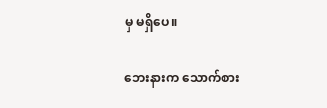မှ မရှိပေ။

ဘေးနားက သောက်စား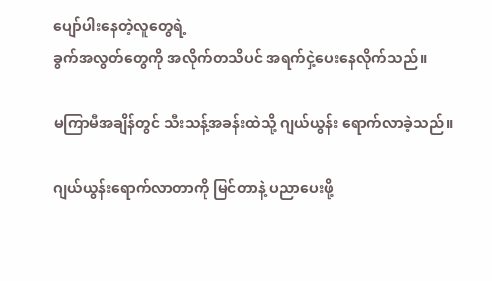ပျော်ပါးနေတဲ့လူတွေရဲ့
ခွက်အလွတ်တွေကို အလိုက်တသိပင် အရက်ငှဲ့ပေးနေလိုက်သည်။

မကြာမီအချိန်တွင် သီးသန့်အခန်းထဲသို့ ဂျယ်ယွန်း ရောက်လာခဲ့သည်။

ဂျယ်ယွန်းရောက်လာတာကို မြင်တာနဲ့ ပညာပေးဖို့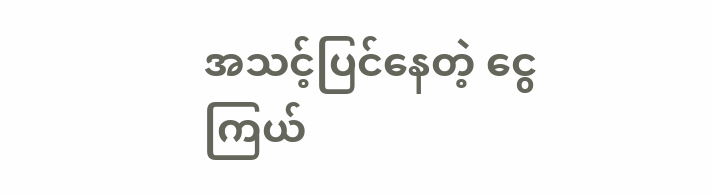အသင့်ပြင်နေတဲ့ ငွေကြယ်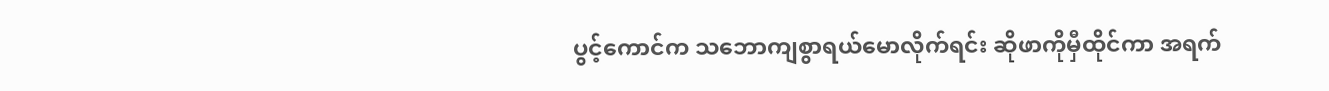ပွင့်ကောင်က သဘောကျစွာရယ်မောလိုက်ရင်း ဆိုဖာကိုမှီထိုင်ကာ အရက်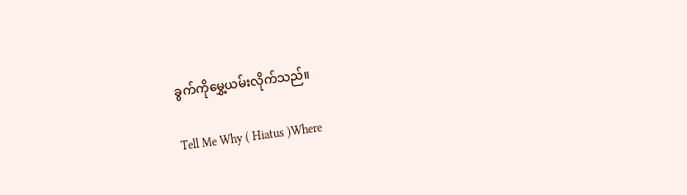ခွက်ကိုမွှေ့ယမ်းလိုက်သည်။

Tell Me Why ( Hiatus )Where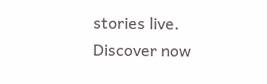stories live. Discover now